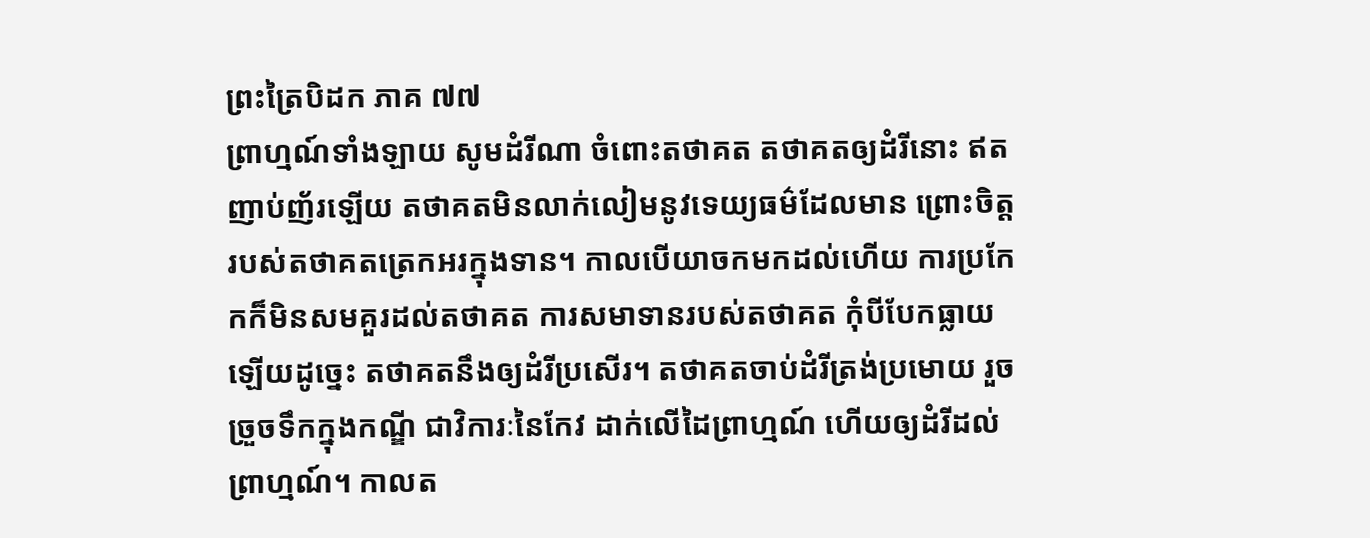ព្រះត្រៃបិដក ភាគ ៧៧
ព្រាហ្មណ៍ទាំងឡាយ សូមដំរីណា ចំពោះតថាគត តថាគតឲ្យដំរីនោះ ឥតញាប់ញ័រឡើយ តថាគតមិនលាក់លៀមនូវទេយ្យធម៌ដែលមាន ព្រោះចិត្តរបស់តថាគតត្រេកអរក្នុងទាន។ កាលបើយាចកមកដល់ហើយ ការប្រកែកក៏មិនសមគួរដល់តថាគត ការសមាទានរបស់តថាគត កុំបីបែកធ្លាយឡើយដូច្នេះ តថាគតនឹងឲ្យដំរីប្រសើរ។ តថាគតចាប់ដំរីត្រង់ប្រមោយ រួចច្រួចទឹកក្នុងកណ្ឌី ជាវិការៈនៃកែវ ដាក់លើដៃព្រាហ្មណ៍ ហើយឲ្យដំរីដល់ព្រាហ្មណ៍។ កាលត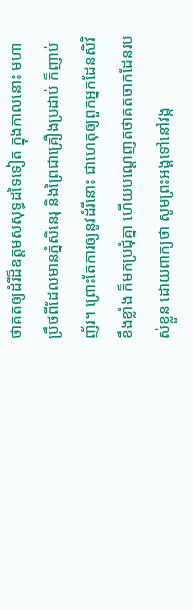ថាគតឲ្យដំរីដ៏ឧត្តមសសុទ្ធដទៃទៀត ក្នុងកាលនោះ មហាប្រឹថពីដែលមានភ្នំសិនេរុ និងព្រៃជាគ្រឿងប្រដាប់ ក៏ញាប់ញ័រ។ ព្រោះតែការឲ្យនូវដំរីនោះ ជាហេតុឲ្យពួកអ្នកដែនសិវិខឹងខ្លាំង ក៏មកប្រជុំគ្នា ហើយបណ្តេញតថាគតចាកដែនរបស់ខ្លួន ដោយពាក្យថា សូមព្រះអង្គទៅនៅវង្ក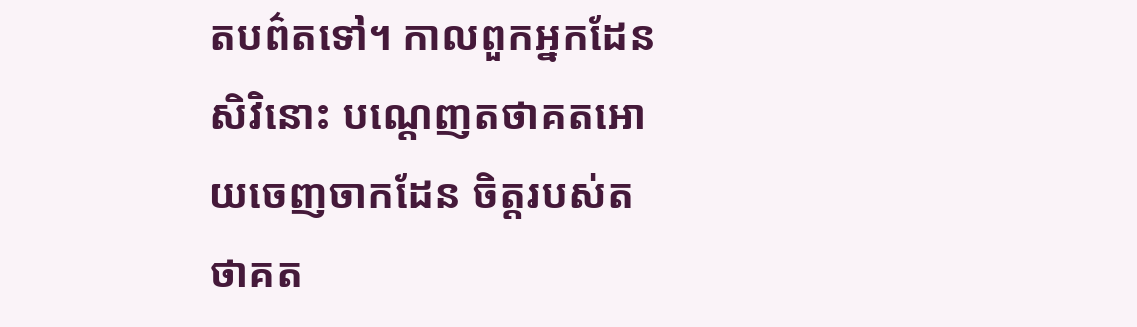តបព៌តទៅ។ កាលពួកអ្នកដែនសិវិនោះ បណ្តេញតថាគតអោយចេញចាកដែន ចិត្តរបស់តថាគត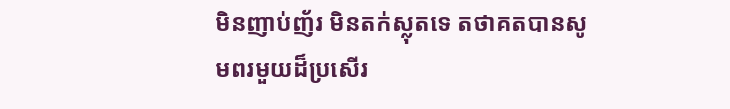មិនញាប់ញ័រ មិនតក់ស្លុតទេ តថាគតបានសូមពរមួយដ៏ប្រសើរ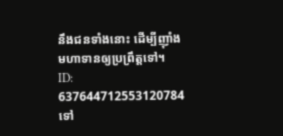នឹងជនទាំងនោះ ដើម្បីញ៉ាំងមហាទានឲ្យប្រព្រឹត្តទៅ។
ID: 637644712553120784
ទៅ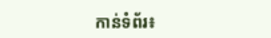កាន់ទំព័រ៖